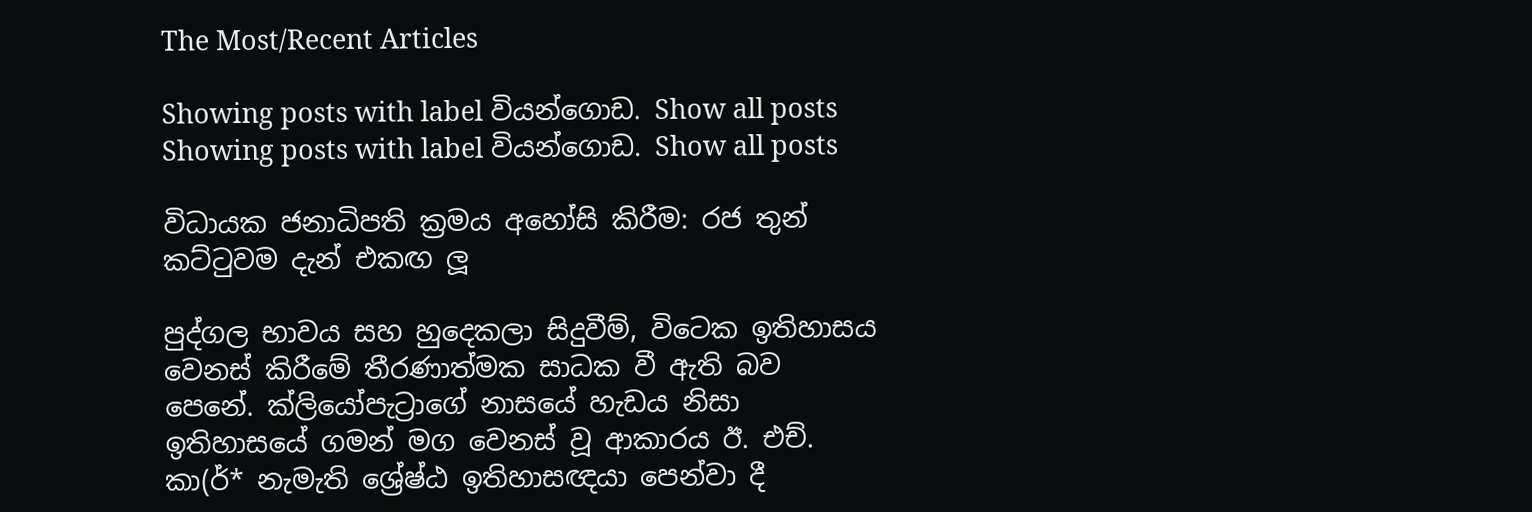The Most/Recent Articles

Showing posts with label වියන්ගොඩ. Show all posts
Showing posts with label වියන්ගොඩ. Show all posts

විධායක ජනාධිපති ක්‍රමය අහෝසි කිරීම: රජ තුන් කට්ටුවම දැන් එකඟ ලූ

පුද්ගල භාවය සහ හුදෙකලා සිදුවීම්, විටෙක ඉතිහාසය වෙනස් කිරීමේ තීරණාත්මක සාධක වී ඇති බව පෙනේ. ක්ලියෝපැට්‍රාගේ නාසයේ හැඩය නිසා ඉතිහාසයේ ගමන් මග වෙනස් වූ ආකාරය ඊ. එච්. කා(ර්* නැමැති ශ්‍රේෂ්ඨ ඉතිහාසඥයා පෙන්වා දී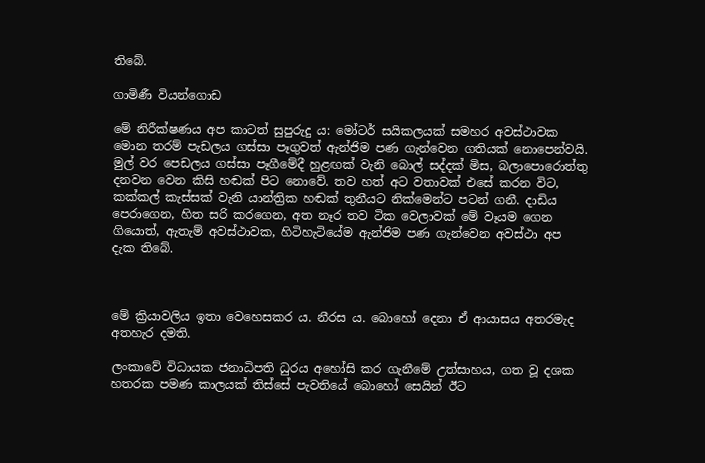තිබේ.

ගාමිණී වියන්ගොඩ

මේ නිරීක්ෂණය අප කාටත් සුපුරුදු ය: මෝටර් සයිකලයක් සමහර අවස්ථාවක මොන තරම් පැඩලය ගස්සා පෑගුවත් ඇන්ජිම පණ ගැන්වෙන ගතියක් නොපෙන්වයි. මුල් වර පෙඩලය ගස්සා පෑගීමේදී හුළඟක් වැනි බොල් සද්දක් මිස, බලාපොරොත්තු දනවන වෙන කිසි හඬක් පිට නොවේ. තව හත් අට වතාවක් එසේ කරන විට, කක්කල් කැස්සක් වැනි යාන්ත්‍රික හඬක් තුනීයට නික්මෙන්ට පටන් ගනී. දාඩිය පෙරාගෙන, හිත සරි කරගෙන, අත නෑර තව ටික වෙලාවක් මේ වෑයම ගෙන ගියොත්, ඇතැම් අවස්ථාවක, හිටිහැටියේම ඇන්ජිම පණ ගැන්වෙන අවස්ථා අප දැක තිබේ.



මේ ක්‍රියාවලිය ඉතා වෙහෙසකර ය. නීරස ය. බොහෝ දෙනා ඒ ආයාසය අතරමැද අතහැර දමති.

ලංකාවේ විධායක ජනාධිපති ධුරය අහෝසි කර ගැනීමේ උත්සාහය, ගත වූ දශක හතරක පමණ කාලයක් තිස්සේ පැවතියේ බොහෝ සෙයින් ඊට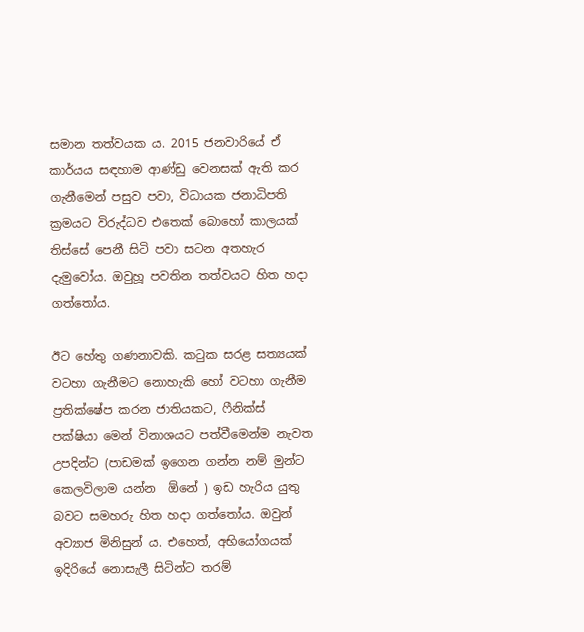සමාන තත්වයක ය. 2015 ජනවාරියේ ඒ කාර්යය සඳහාම ආණ්ඩු වෙනසක් ඇති කර ගැනීමෙන් පසුව පවා, විධායක ජනාධිපති ක්‍රමයට විරුද්ධව එතෙක් බොහෝ කාලයක් තිස්සේ පෙනී සිටි පවා සටන අතහැර දැමුවෝය. ඔවුහූ පවතින තත්වයට හිත හදා ගත්තෝය.

ඊට හේතු ගණනාවකි. කටුක සරළ සත්‍යයක් වටහා ගැනීමට නොහැකි හෝ වටහා ගැනීම ප්‍රතික්ෂේප කරන ජාතියකට, ෆීනික්ස් පක්ෂියා මෙන් විනාශයට පත්වීමෙන්ම නැවත උපදින්ට (පාඩමක් ඉගෙන ගන්න නම් මුන්ට කෙලවිලාම යන්න  ඕනේ ) ඉඩ හැරිය යුතු බවට සමහරු හිත හදා ගත්තෝය. ඔවුන් අව්‍යාජ මිනිසුන් ය. එහෙත්, අභියෝගයක් ඉදිරියේ නොසැලී සිටින්ට තරම්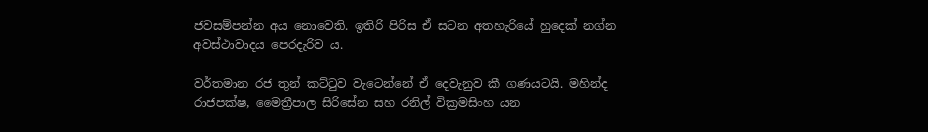ජවසම්පන්න අය නොවෙති. ඉතිරි පිරිස ඒ සටන අතහැරියේ හුදෙක් නග්න අවස්ථාවාදය පෙරදැරිව ය.

වර්තමාන රජ තුන් කට්ටුව වැටෙන්නේ ඒ දෙවැනුව කී ගණයටයි. මහින්ද රාජපක්ෂ, මෛත්‍රීපාල සිරිසේන සහ රනිල් වික්‍රමසිංහ යන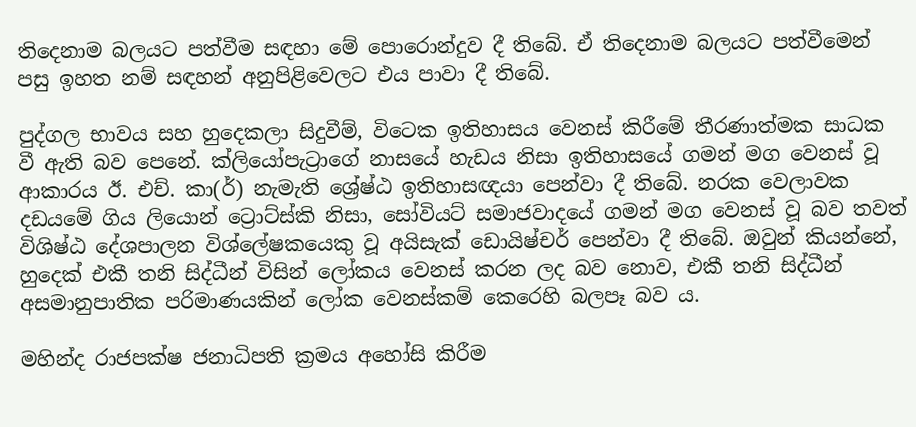තිදෙනාම බලයට පත්වීම සඳහා මේ පොරොන්දුව දී තිබේ. ඒ තිදෙනාම බලයට පත්වීමෙන් පසු ඉහත නම් සඳහන් අනුපිළිවෙලට එය පාවා දී තිබේ.

පුද්ගල භාවය සහ හුදෙකලා සිදුවීම්, විටෙක ඉතිහාසය වෙනස් කිරීමේ තීරණාත්මක සාධක වී ඇති බව පෙනේ. ක්ලියෝපැට්‍රාගේ නාසයේ හැඩය නිසා ඉතිහාසයේ ගමන් මග වෙනස් වූ ආකාරය ඊ. එච්. කා(ර්) නැමැති ශ්‍රේෂ්ඨ ඉතිහාසඥයා පෙන්වා දී තිබේ. නරක වෙලාවක දඩයමේ ගිය ලියොන් ට්‍රොට්ස්කි නිසා, සෝවියට් සමාජවාදයේ ගමන් මග වෙනස් වූ බව තවත් විශිෂ්ඨ දේශපාලන විශ්ලේෂකයෙකු වූ අයිසැක් ඩොයිෂ්චර් පෙන්වා දී තිබේ. ඔවුන් කියන්නේ, හුදෙක් එකී තනි සිද්ධීන් විසින් ලෝකය වෙනස් කරන ලද බව නොව, එකී තනි සිද්ධීන් අසමානුපාතික පරිමාණයකින් ලෝක වෙනස්කම් කෙරෙහි බලපෑ බව ය.

මහින්ද රාජපක්ෂ ජනාධිපති ක්‍රමය අහෝසි කිරීම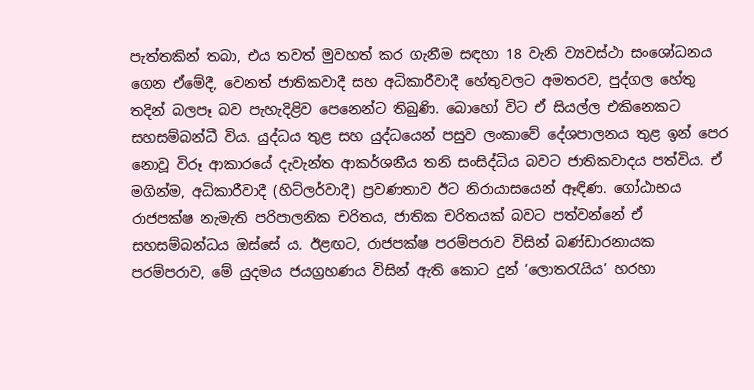පැත්තකින් තබා, එය තවත් මුවහත් කර ගැනීම සඳහා 18 වැනි ව්‍යවස්ථා සංශෝධනය ගෙන ඒමේදී, වෙනත් ජාතිකවාදී සහ අධිකාරීවාදී හේතුවලට අමතරව, පුද්ගල හේතු තදින් බලපෑ බව පැහැදිළිව පෙනෙන්ට තිබුණි. බොහෝ විට ඒ සියල්ල එකිනෙකට සහසම්බන්ධී විය. යුද්ධය තුළ සහ යුද්ධයෙන් පසුව ලංකාවේ දේශපාලනය තුළ ඉන් පෙර නොවූ විරූ ආකාරයේ දැවැන්ත ආකර්ශනීය තනි සංසිද්ධිය බවට ජාතිකවාදය පත්විය. ඒ මගින්ම, අධිකාරීවාදී (හිට්ලර්වාදී) ප්‍රවණතාව ඊට නිරායාසයෙන් ඈඳිණ. ගෝඨාභය රාජපක්ෂ නැමැති පරිපාලනික චරිතය, ජාතික චරිතයක් බවට පත්වන්නේ ඒ සහසම්බන්ධය ඔස්සේ ය. ඊළඟට, රාජපක්ෂ පරම්පරාව විසින් බණ්ඩාරනායක පරම්පරාව, මේ යුදමය ජයග්‍රහණය විසින් ඇති කොට දුන් ‘ලොතරැයිය’ හරහා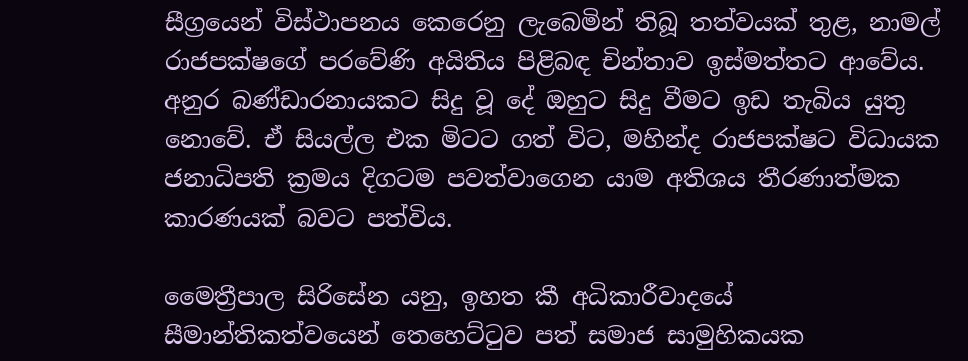සීග්‍රයෙන් විස්ථාපනය කෙරෙනු ලැබෙමින් තිබූ තත්වයක් තුළ, නාමල් රාජපක්ෂගේ පරවේණි අයිතිය පිළිබඳ චින්තාව ඉස්මත්තට ආවේය. අනුර බණ්ඩාරනායකට සිදු වූ දේ ඔහුට සිදු වීමට ඉඩ තැබිය යුතු නොවේ. ඒ සියල්ල එක මිටට ගත් විට, මහින්ද රාජපක්ෂට විධායක ජනාධිපති ක්‍රමය දිගටම පවත්වාගෙන යාම අතිශය තීරණාත්මක කාරණයක් බවට පත්විය.

මෛත්‍රීපාල සිරිසේන යනු, ඉහත කී අධිකාරීවාදයේ සීමාන්තිකත්වයෙන් තෙහෙට්ටුව පත් සමාජ සාමුහිකයක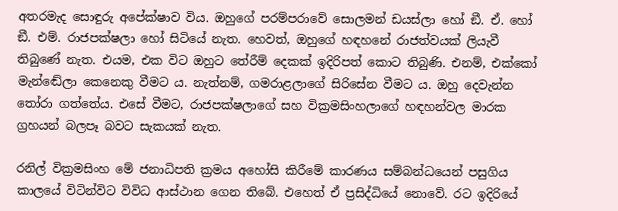අතරමැද සොඳුරු අපේක්ෂාව විය. ඔහුගේ පරම්පරාවේ සොලමන් ඩයස්ලා හෝ ඞී. ඒ. හෝ ඞී. එම්. රාජපක්ෂලා හෝ සිටියේ නැත. හෙවත්, ඔහුගේ හඳහනේ රාජත්වයක් ලියැවී තිබුණේ නැත. එයම, එක විට ඔහුට තේරීම් දෙකක් ඉදිරිපත් කොට තිබුණි. එනම්, එක්කෝ මැන්ඬේලා කෙනෙකු වීමට ය. නැත්නම්, ගමරාළලාගේ සිරිසේන වීමට ය. ඔහු දෙවැන්න තෝරා ගත්තේය. එසේ වීමට, රාජපක්ෂලාගේ සහ වික්‍රමසිංහලාගේ හඳහන්වල මාරක ග්‍රහයන් බලපෑ බවට සැකයක් නැත.

රනිල් වික්‍රමසිංහ මේ ජනාධිපති ක්‍රමය අහෝසි කිරීමේ කාරණය සම්බන්ධයෙන් පසුගිය කාලයේ විටින්විට විවිධ ආස්ථාන ගෙන තිබේ. එහෙත් ඒ ප්‍රසිද්ධියේ නොවේ. රට ඉදිරියේ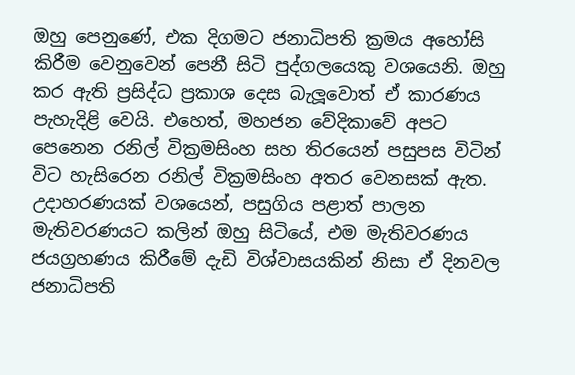ඔහු පෙනුණේ, එක දිගමට ජනාධිපති ක්‍රමය අහෝසි කිරීම වෙනුවෙන් පෙනී සිටි පුද්ගලයෙකු වශයෙනි. ඔහු කර ඇති ප්‍රසිද්ධ ප්‍රකාශ දෙස බැලූවොත් ඒ කාරණය පැහැදිළි වෙයි. එහෙත්, මහජන වේදිකාවේ අපට පෙනෙන රනිල් වික්‍රමසිංහ සහ තිරයෙන් පසුපස විටින් විට හැසිරෙන රනිල් වික්‍රමසිංහ අතර වෙනසක් ඇත. උදාහරණයක් වශයෙන්, පසුගිය පළාත් පාලන මැතිවරණයට කලින් ඔහු සිටියේ, එම මැතිවරණය ජයග්‍රහණය කිරීමේ දැඩි විශ්වාසයකින් නිසා ඒ දිනවල ජනාධිපති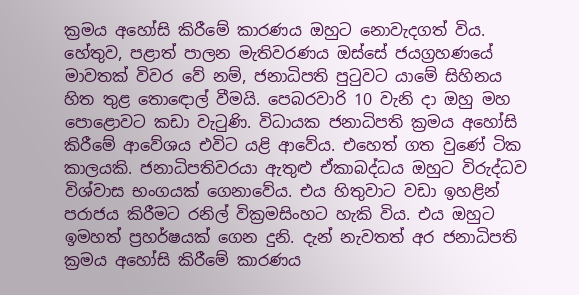ක්‍රමය අහෝසි කිරීමේ කාරණය ඔහුට නොවැදගත් විය. හේතුව, පළාත් පාලන මැතිවරණය ඔස්සේ ජයග්‍රහණයේ මාවතක් විවර වේ නම්, ජනාධිපති පුටුවට යාමේ සිහිනය හිත තුළ තොඳොල් වීමයි. පෙබරවාරි 10 වැනි දා ඔහු මහ පොළොවට කඩා වැටුණි. විධායක ජනාධිපති ක්‍රමය අහෝසි කිරීමේ ආවේශය එවිට යළි ආවේය. එහෙත් ගත වුණේ ටික කාලයකි. ජනාධිපතිවරයා ඇතුළු ඒකාබද්ධය ඔහුට විරුද්ධව විශ්වාස භංගයක් ගෙනාවේය. එය හිතුවාට වඩා ඉහළින් පරාජය කිරීමට රනිල් වික්‍රමසිංහට හැකි විය. එය ඔහුට ඉමහත් ප්‍රහර්ෂයක් ගෙන දුනි. දැන් නැවතත් අර ජනාධිපති ක්‍රමය අහෝසි කිරීමේ කාරණය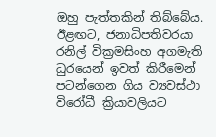ඔහු පැත්තකින් තිබ්බේය. ඊළඟට, ජනාධිපතිවරයා රනිල් වික්‍රමසිංහ අගමැති ධුරයෙන් ඉවත් කිරීමෙන් පටන්ගෙන ගිය ව්‍යවස්ථා විරෝධී ක්‍රියාවලියට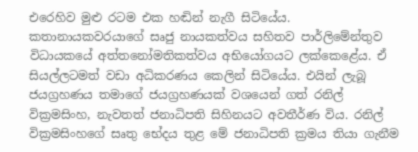එරෙහිව මුළු රටම එක හඬින් නැගී සිටියේය. කතානායකවරයාගේ සෘජු නායකත්වය සහිතව පාර්ලිමේන්තුව විධායකයේ අත්තනෝමතිකත්වය අභියෝගයට ලක්කෙළේය. ඒ සියල්ලටමත් වඩා අධිකරණය කෙලින් සිටියේය. එයින් ලැබූ ජයග්‍රහණය තමාගේ ජයග්‍රහණයක් වශයෙන් ගත් රනිල් වික්‍රමසිංහ, නැවතත් ජනාධිපති සිහිනයට අවතීර්ණ විය. රනිල් වික්‍රමසිංහගේ සෘතු භේදය තුළ මේ ජනාධිපති ක්‍රමය තියා ගැනීම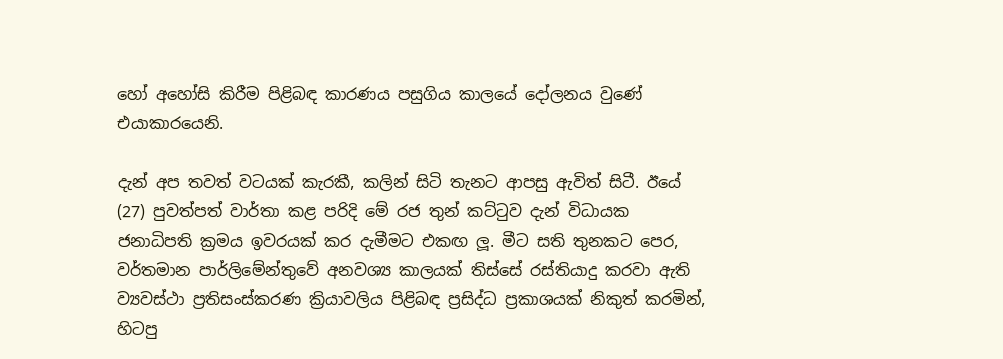හෝ අහෝසි කිරීම පිළිබඳ කාරණය පසුගිය කාලයේ දෝලනය වුණේ එයාකාරයෙනි.

දැන් අප තවත් වටයක් කැරකී, කලින් සිටි තැනට ආපසු ඇවිත් සිටී. ඊයේ (27) පුවත්පත් වාර්තා කළ පරිදි මේ රජ තුන් කට්ටුව දැන් විධායක ජනාධිපති ක්‍රමය ඉවරයක් කර දැමීමට එකඟ ලූ. මීට සති තුනකට පෙර, වර්තමාන පාර්ලිමේන්තුවේ අනවශ්‍ය කාලයක් තිස්සේ රස්තියාදු කරවා ඇති ව්‍යවස්ථා ප්‍රතිසංස්කරණ ක්‍රියාවලිය පිළිබඳ ප්‍රසිද්ධ ප්‍රකාශයක් නිකුත් කරමින්, හිටපු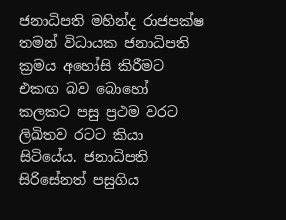ජනාධිපති මහින්ද රාජපක්ෂ තමන් විධායක ජනාධිපති ක්‍රමය අහෝසි කිරීමට එකඟ බව බොහෝ කලකට පසු ප්‍රථම වරට ලිඛිතව රටට කියා සිටියේය. ජනාධිපති සිරිසේනත් පසුගිය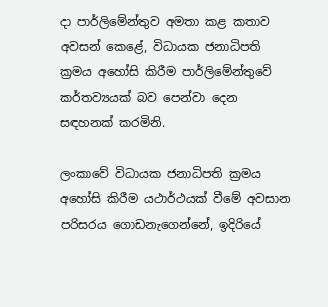දා පාර්ලිමේන්තුව අමතා කළ කතාව අවසන් කෙළේ, විධායක ජනාධිපති ක්‍රමය අහෝසි කිරීම පාර්ලිමේන්තුවේ කර්තව්‍යයක් බව පෙන්වා දෙන සඳහනක් කරමිනි.

ලංකාවේ විධායක ජනාධිපති ක්‍රමය අහෝසි කිරීම යථාර්ථයක් වීමේ අවසාන පරිසරය ගොඩනැගෙන්නේ, ඉදිරියේ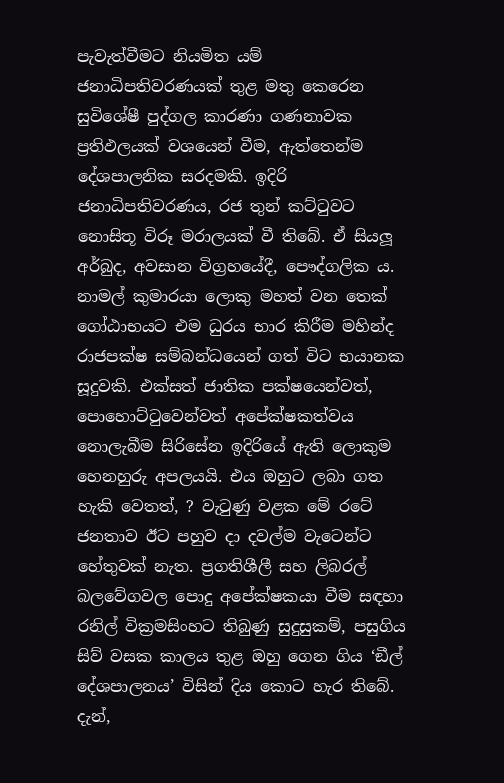පැවැත්වීමට නියමිත යම් ජනාධිපතිවරණයක් තුළ මතු කෙරෙන සුවිශේෂී පුද්ගල කාරණා ගණනාවක ප්‍රතිඵලයක් වශයෙන් වීම, ඇත්තෙන්ම දේශපාලනික සරදමකි. ඉදිරි ජනාධිපතිවරණය, රජ තුන් කට්ටුවට නොසිතූ විරූ මරාලයක් වී තිබේ. ඒ සියලූ අර්බුද, අවසාන විග්‍රහයේදී, පෞද්ගලික ය. නාමල් කුමාරයා ලොකු මහත් වන තෙක් ගෝඨාභයට එම ධුරය භාර කිරීම මහින්ද රාජපක්ෂ සම්බන්ධයෙන් ගත් විට භයානක සූදුවකි. එක්සත් ජාතික පක්ෂයෙන්වත්, පොහොට්ටුවෙන්වත් අපේක්ෂකත්වය නොලැබීම සිරිසේන ඉදිරියේ ඇති ලොකුම හෙනහුරු අපලයයි. එය ඔහුට ලබා ගත හැකි වෙතත්, ? වැටුණු වළක මේ රටේ ජනතාව ඊට පහුව දා දවල්ම වැටෙන්ට හේතුවක් නැත. ප්‍රගතිශීලී සහ ලිබරල් බලවේගවල පොදු අපේක්ෂකයා වීම සඳහා රනිල් වික්‍රමසිංහට තිබුණු සුදුසුකම්, පසුගිය සිව් වසක කාලය තුළ ඔහු ගෙන ගිය ‘ඞීල් දේශපාලනය’ විසින් දිය කොට හැර තිබේ. දැන්,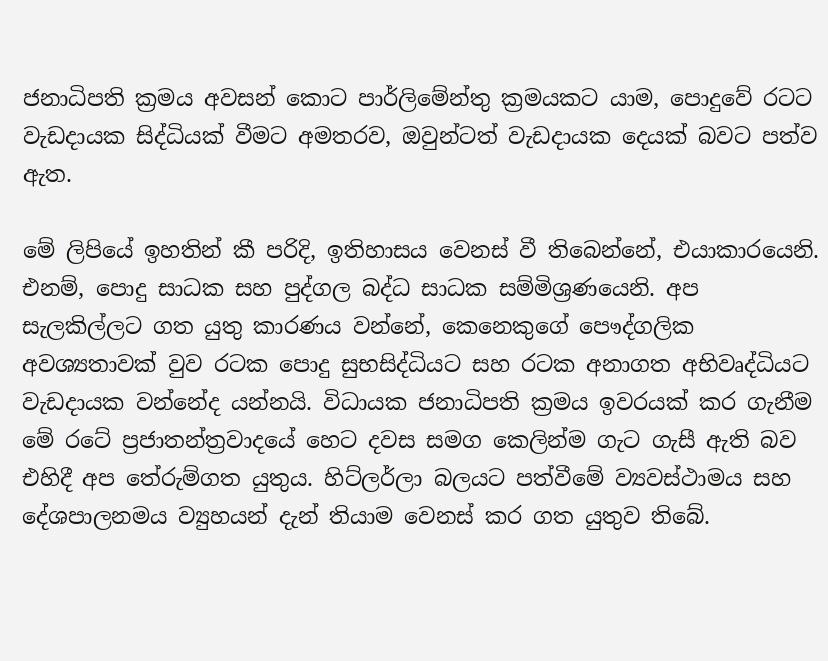ජනාධිපති ක්‍රමය අවසන් කොට පාර්ලිමේන්තු ක්‍රමයකට යාම, පොදුවේ රටට වැඩදායක සිද්ධියක් වීමට අමතරව, ඔවුන්ටත් වැඩදායක දෙයක් බවට පත්ව ඇත.

මේ ලිපියේ ඉහතින් කී පරිදි, ඉතිහාසය වෙනස් වී තිබෙන්නේ, එයාකාරයෙනි. එනම්, පොදු සාධක සහ පුද්ගල බද්ධ සාධක සම්මිශ්‍රණයෙනි. අප සැලකිල්ලට ගත යුතු කාරණය වන්නේ, කෙනෙකුගේ පෞද්ගලික අවශ්‍යතාවක් වුව රටක පොදු සුභසිද්ධියට සහ රටක අනාගත අභිවෘද්ධියට වැඩදායක වන්නේද යන්නයි. විධායක ජනාධිපති ක්‍රමය ඉවරයක් කර ගැනීම මේ රටේ ප්‍රජාතන්ත්‍රවාදයේ හෙට දවස සමග කෙලින්ම ගැට ගැසී ඇති බව එහිදී අප තේරුම්ගත යුතුය. හිට්ලර්ලා බලයට පත්වීමේ ව්‍යවස්ථාමය සහ දේශපාලනමය ව්‍යුහයන් දැන් තියාම වෙනස් කර ගත යුතුව තිබේ.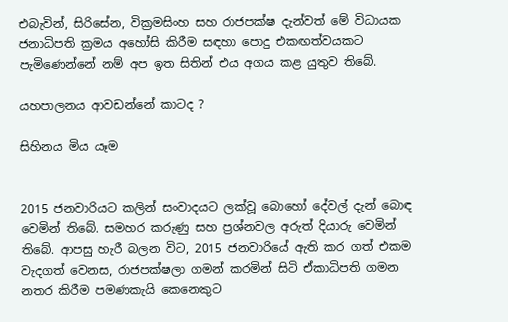එබැවින්, සිරිසේන, වික්‍රමසිංහ සහ රාජපක්ෂ දැන්වත් මේ විධායක ජනාධිපති ක්‍රමය අහෝසි කිරීම සඳහා පොදු එකඟත්වයකට පැමිණෙන්නේ නම් අප ඉත සිතින් එය අගය කළ යුතුව තිබේ.

යහපාලනය ආවඩන්නේ කාටද ?

සිහිනය මිය යෑම


2015 ජනවාරියට කලින් සංවාදයට ලක්වූ බොහෝ දේවල් දැන් බොඳ වෙමින් තිබේ. සමහර කරුණු සහ ප්‍රශ්නවල අරුත් දියාරු වෙමින් තිබේ. ආපසු හැරී බලන විට, 2015 ජනවාරියේ ඇති කර ගත් එකම වැදගත් වෙනස, රාජපක්ෂලා ගමන් කරමින් සිටි ඒකාධිපති ගමන නතර කිරීම පමණකැයි කෙනෙකුට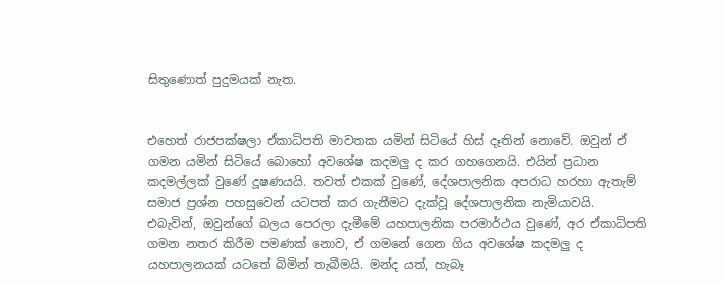සිතුණොත් පුදුමයක් නැත.


එහෙත් රාජපක්ෂලා ඒකාධිපති මාවතක යමින් සිටියේ හිස් දෑතින් නොවේ. ඔවුන් ඒ ගමන යමින් සිටියේ බොහෝ අවශේෂ කදමලු ද කර ගහගෙනයි. එයින් ප්‍රධාන කදමල්ලක් වුණේ දූෂණයයි. තවත් එකක් වුණේ, දේශපාලනික අපරාධ හරහා ඇතැම් සමාජ ප්‍රශ්න පහසුවෙන් යටපත් කර ගැනීමට දැක්වූ දේශපාලනික නැමියාවයි. එබැවින්, ඔවුන්ගේ බලය පෙරලා දැමීමේ යහපාලනික පරමාර්ථය වුණේ, අර ඒකාධිපති ගමන නතර කිරීම පමණක් නොව, ඒ ගමනේ ගෙන ගිය අවශේෂ කදමලු ද යහපාලනයක් යටතේ බිමින් තැබීමයි. මන්ද යත්, හැබෑ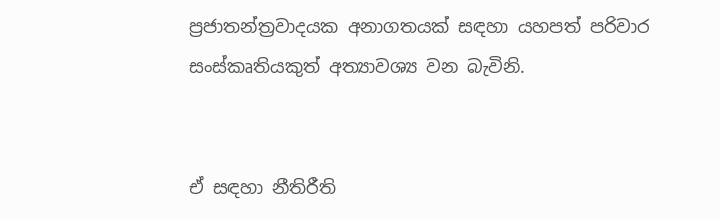ප්‍රජාතන්ත්‍රවාදයක අනාගතයක් සඳහා යහපත් පරිවාර සංස්කෘතියකුත් අත්‍යාවශ්‍ය වන බැවිනි.


ඒ සඳහා නීතිරීති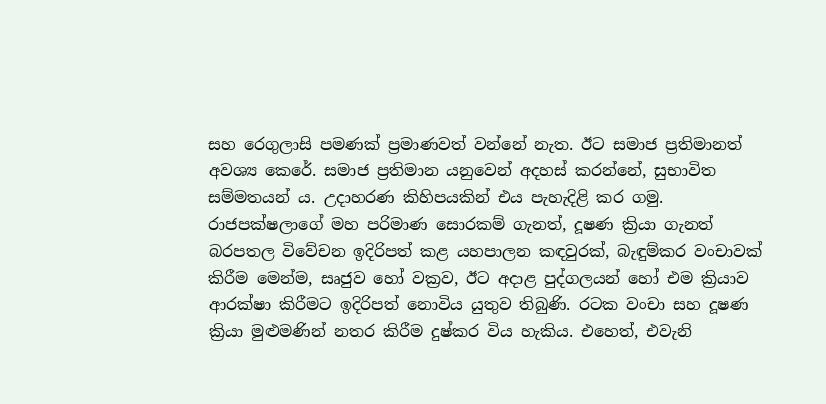සහ රෙගුලාසි පමණක් ප්‍රමාණවත් වන්නේ නැත. ඊට සමාජ ප්‍රතිමානත් අවශ්‍ය කෙරේ. සමාජ ප්‍රතිමාන යනුවෙන් අදහස් කරන්නේ, සුභාවිත සම්මතයන් ය. උදාහරණ කිහිපයකින් එය පැහැදිළි කර ගමු. රාජපක්ෂලාගේ මහ පරිමාණ සොරකම් ගැනත්, දූෂණ ක්‍රියා ගැනත් බරපතල විවේචන ඉදිරිපත් කළ යහපාලන කඳවුරක්, බැඳුම්කර වංචාවක් කිරීම මෙන්ම, සෘජුව හෝ වක්‍රව, ඊට අදාළ පුද්ගලයන් හෝ එම ක්‍රියාව ආරක්ෂා කිරීමට ඉදිරිපත් නොවිය යුතුව තිබුණි. රටක වංචා සහ දූෂණ ක්‍රියා මුළුමණින් නතර කිරීම දුෂ්කර විය හැකිය. එහෙත්, එවැනි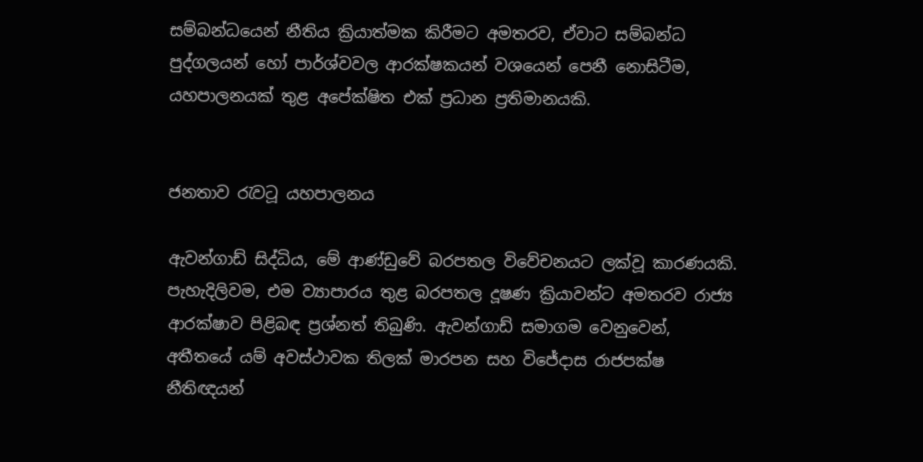සම්බන්ධයෙන් නීතිය ක්‍රියාත්මක කිරීමට අමතරව, ඒවාට සම්බන්ධ පුද්ගලයන් හෝ පාර්ශ්වවල ආරක්ෂකයන් වශයෙන් පෙනී නොසිටීම, යහපාලනයක් තුළ අපේක්ෂිත එක් ප්‍රධාන ප්‍රතිමානයකි.


ජනතාව රැවටූ යහපාලනය

ඇවන්ගාඩ් සිද්ධිය, මේ ආණ්ඩුවේ බරපතල විවේචනයට ලක්වූ කාරණයකි. පැහැදිලිවම, එම ව්‍යාපාරය තුළ බරපතල දූෂණ ක්‍රියාවන්ට අමතරව රාජ්‍ය ආරක්ෂාව පිළිබඳ ප්‍රශ්නත් තිබුණි. ඇවන්ගාඩ් සමාගම වෙනුවෙන්, අතීතයේ යම් අවස්ථාවක තිලක් මාරපන සහ විජේදාස රාජපක්ෂ නීතිඥයන්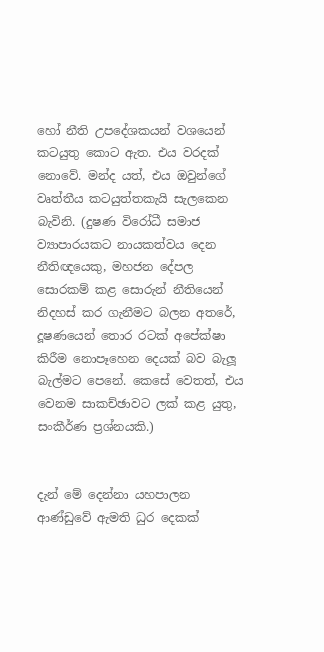හෝ නීති උපදේශකයන් වශයෙන් කටයුතු කොට ඇත. එය වරදක් නොවේ. මන්ද යත්, එය ඔවුන්ගේ වෘත්තීය කටයුත්තකැයි සැලකෙන බැවිනි. (දුෂණ විරෝධී සමාජ ව්‍යාපාරයකට නායකත්වය දෙන නීතිඥයෙකු, මහජන දේපල සොරකම් කළ සොරුන් නීතියෙන් නිදහස් කර ගැනීමට බලන අතරේ, දූෂණයෙන් තොර රටක් අපේක්ෂා කිරීම නොපෑහෙන දෙයක් බව බැලූ බැල්මට පෙනේ. කෙසේ වෙතත්, එය වෙනම සාකච්ඡාවට ලක් කළ යුතු, සංකීර්ණ ප්‍රශ්නයකි.)


දැන් මේ දෙන්නා යහපාලන ආණ්ඩුවේ ඇමති ධුර දෙකක්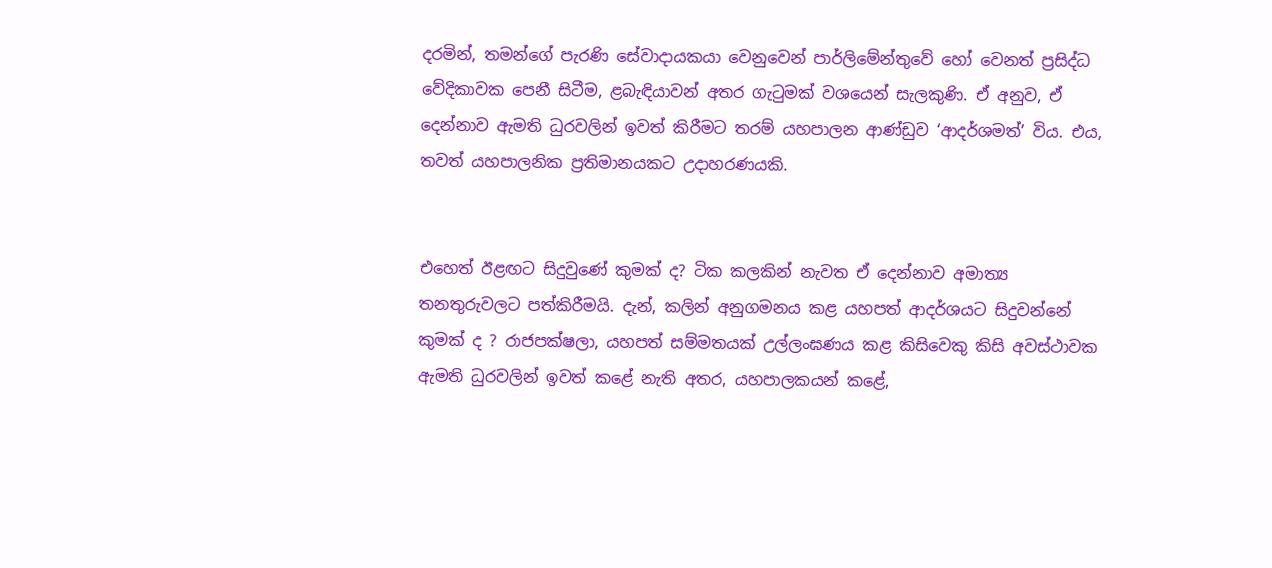දරමින්, තමන්ගේ පැරණි සේවාදායකයා වෙනුවෙන් පාර්ලිමේන්තුවේ හෝ වෙනත් ප්‍රසිද්ධ වේදිකාවක පෙනී සිටීම, ළබැඳියාවන් අතර ගැටුමක් වශයෙන් සැලකුණි. ඒ අනුව, ඒ දෙන්නාව ඇමති ධුරවලින් ඉවත් කිරීමට තරම් යහපාලන ආණ්ඩුව ‘ආදර්ශමත්’ විය. එය, තවත් යහපාලනික ප්‍රතිමානයකට උදාහරණයකි.


එහෙත් ඊළඟට සිදුවුණේ කුමක් ද? ටික කලකින් නැවත ඒ දෙන්නාව අමාත්‍ය තනතුරුවලට පත්කිරීමයි. දැන්, කලින් අනුගමනය කළ යහපත් ආදර්ශයට සිදුවන්නේ කුමක් ද ? රාජපක්ෂලා, යහපත් සම්මතයක් උල්ලංඝණය කළ කිසිවෙකු කිසි අවස්ථාවක ඇමති ධුරවලින් ඉවත් කළේ නැති අතර, යහපාලකයන් කළේ,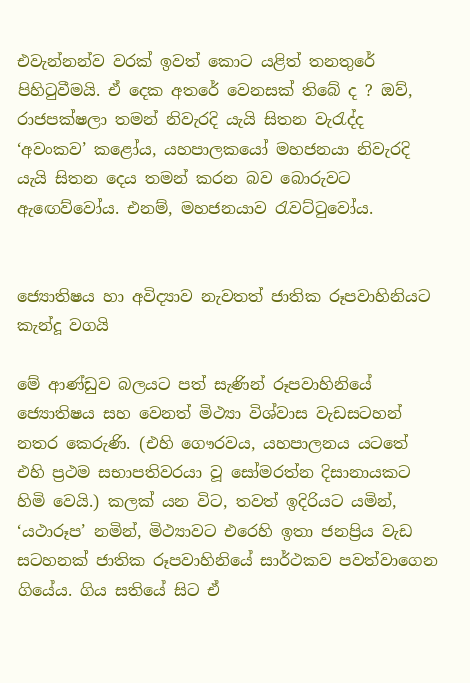එවැන්නන්ව වරක් ඉවත් කොට යළිත් තනතුරේ පිහිටුවීමයි. ඒ දෙක අතරේ වෙනසක් තිබේ ද ? ඔව්, රාජපක්ෂලා තමන් නිවැරදි යැයි සිතන වැරැද්ද ‘අවංකව’ කළෝය, යහපාලකයෝ මහජනයා නිවැරදි යැයි සිතන දෙය තමන් කරන බව බොරුවට ඇඟෙව්වෝය. එනම්, මහජනයාව රැවට්ටුවෝය.


ජ්‍යොතිෂය හා අවිද්‍යාව නැවතත් ජාතික රූපවාහිනියට කැන්දූ වගයි

මේ ආණ්ඩුව බලයට පත් සැණින් රූපවාහිනියේ ජ්‍යොතිෂය සහ වෙනත් මිථ්‍යා විශ්වාස වැඩසටහන් නතර කෙරුණි. (එහි ගෞරවය, යහපාලනය යටතේ එහි ප්‍රථම සභාපතිවරයා වූ සෝමරත්න දිසානායකට හිමි වෙයි.) කලක් යන විට, තවත් ඉදිරියට යමින්, ‘යථාරූප’ නමින්, මිථ්‍යාවට එරෙහි ඉතා ජනප්‍රිය වැඩ සටහනක් ජාතික රූපවාහිනියේ සාර්ථකව පවත්වාගෙන ගියේය. ගිය සතියේ සිට ඒ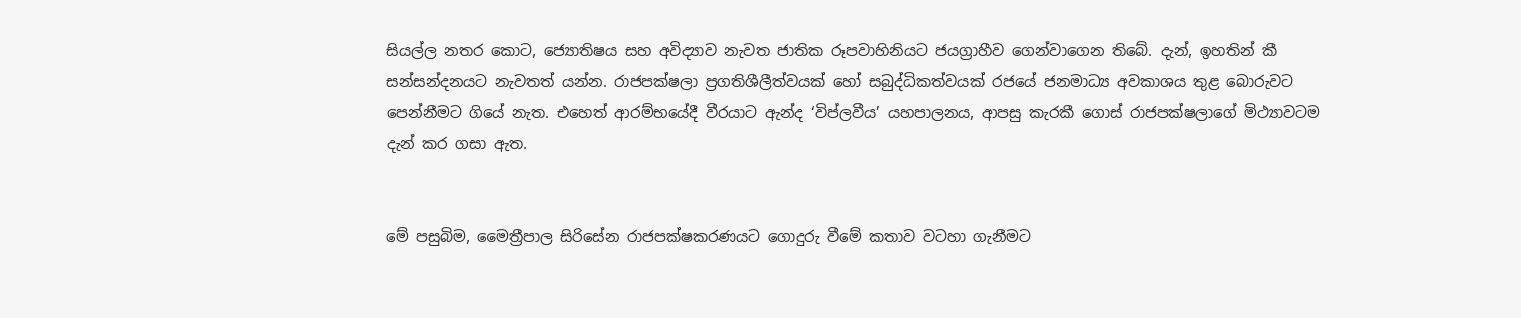සියල්ල නතර කොට, ජ්‍යොතිෂය සහ අවිද්‍යාව නැවත ජාතික රූපවාහිනියට ජයග්‍රාහීව ගෙන්වාගෙන තිබේ. දැන්, ඉහතින් කී සන්සන්දනයට නැවතත් යන්න. රාජපක්ෂලා ප්‍රගතිශීලීත්වයක් හෝ සබුද්ධිකත්වයක් රජයේ ජනමාධ්‍ය අවකාශය තුළ බොරුවට පෙන්නීමට ගියේ නැත. එහෙත් ආරම්භයේදී වීරයාට ඇන්ද ‘විප්ලවීය’ යහපාලනය, ආපසු කැරකී ගොස් රාජපක්ෂලාගේ මිථ්‍යාවටම දැන් කර ගසා ඇත.


මේ පසුබිම, මෛත්‍රීපාල සිරිසේන රාජපක්ෂකරණයට ගොදුරු වීමේ කතාව වටහා ගැනීමට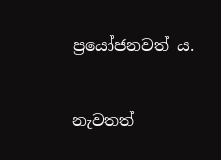ප්‍රයෝජනවත් ය.


නැවතත්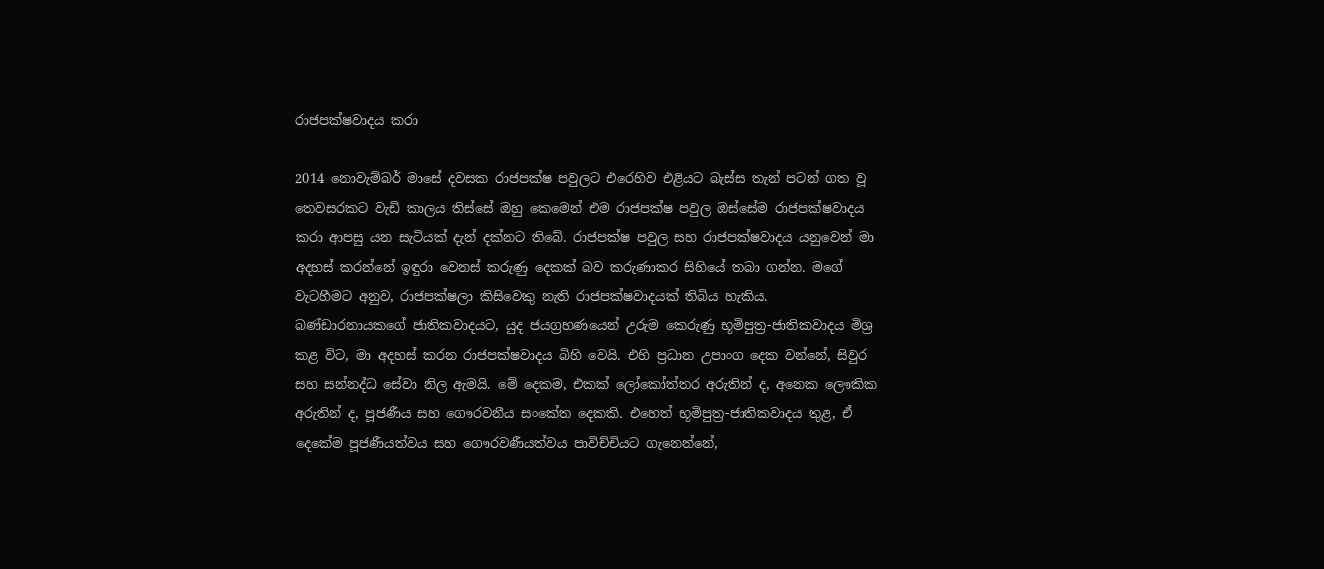රාජපක්ෂවාදය කරා

2014 නොවැම්බර් මාසේ දවසක රාජපක්ෂ පවුලට එරෙහිව එළියට බැස්ස තැන් පටන් ගත වූ තෙවසරකට වැඩි කාලය තිස්සේ ඔහු කෙමෙන් එම රාජපක්ෂ පවුල ඔස්සේම රාජපක්ෂවාදය කරා ආපසු යන සැටියක් දැන් දක්නට තිබේ. රාජපක්ෂ පවුල සහ රාජපක්ෂවාදය යනුවෙන් මා අදහස් කරන්නේ ඉඳුරා වෙනස් කරුණු දෙකක් බව කරුණාකර සිහියේ තබා ගන්න. මගේ වැටහීමට අනුව, රාජපක්ෂලා කිසිවෙකු නැති රාජපක්ෂවාදයක් තිබිය හැකිය. බණ්ඩාරනායකගේ ජාතිකවාදයට, යුද ජයග්‍රහණයෙන් උරුම කෙරුණු භූමිපුත්‍ර-ජාතිකවාදය මිශ්‍ර කළ විට, මා අදහස් කරන රාජපක්ෂවාදය බිහි වෙයි. එහි ප්‍රධාන උපාංග දෙක වන්නේ, සිවුර සහ සන්නද්ධ සේවා නිල ඇමයි. මේ දෙකම, එකක් ලෝකෝත්තර අරුතින් ද, අනෙක ලෞකික අරුතින් ද, පූජණීය සහ ගෞරවනීය සංකේත දෙකකි. එහෙත් භූමිපුත්‍ර-ජාතිකවාදය තුළ, ඒ දෙකේම පූජණීයත්වය සහ ගෞරවණීයත්වය පාවිච්චියට ගැනෙන්නේ,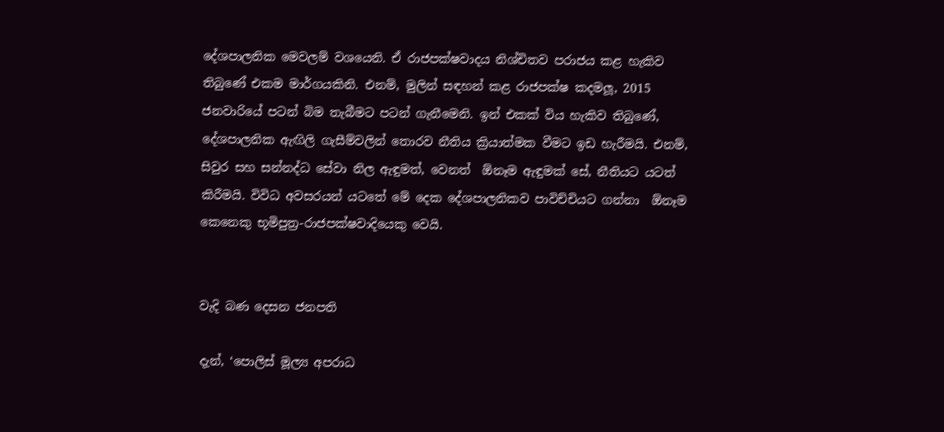දේශපාලනික මෙවලම් වශයෙනි. ඒ රාජපක්ෂවාදය නිශ්චිතව පරාජය කළ හැකිව තිබුණේ එකම මාර්ගයකිනි. එනම්, මුලින් සඳහන් කළ රාජපක්ෂ කදමලූ, 2015 ජනවාරියේ පටන් බිම තැබීමට පටන් ගැනීමෙනි. ඉන් එකක් විය හැකිව තිබුණේ, දේශපාලනික ඇඟිලි ගැසීම්වලින් තොරව නීතිය ක්‍රියාත්මක වීමට ඉඩ හැරීමයි. එනම්, සිවුර සහ සන්නද්ධ සේවා නිල ඇඳුමත්, වෙනත්  ඕනෑම ඇඳුමක් සේ, නීතියට යටත් කිරීමයි. විවිධ අවසරයන් යටතේ මේ දෙක දේශපාලනිකව පාවිච්චියට ගන්නා  ඕනෑම කෙනෙකු භූමිපුත්‍ර-රාජපක්ෂවාදියෙකු වෙයි.


වැදි බණ දෙසන ජනපති

දැන්, ‘පොලිස් මූල්‍ය අපරාධ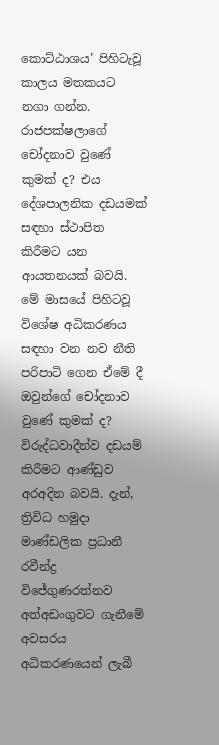කොට්ඨාශය’ පිහිටැවූ කාලය මතකයට නගා ගන්න. රාජපක්ෂලාගේ චෝදනාව වුණේ කුමක් ද? එය දේශපාලනික දඩයමක් සඳහා ස්ථාපිත කිරීමට යන ආයතනයක් බවයි. මේ මාසයේ පිහිටවූ විශේෂ අධිකරණය සඳහා වන නව නීති පරිපාටි ගෙන ඒමේ දී ඔවුන්ගේ චෝදනාව වුණේ කුමක් ද? විරුද්ධවාදීන්ව දඩයම් කිරීමට ආණ්ඩුව අරඅදින බවයි. දැන්, ත්‍රිවිධ හමුදා මාණ්ඩලික ප්‍රධානී රවීන්ද්‍ර විජේගුණරත්නව අත්අඩංගුවට ගැනීමේ අවසරය අධිකරණයෙන් ලැබී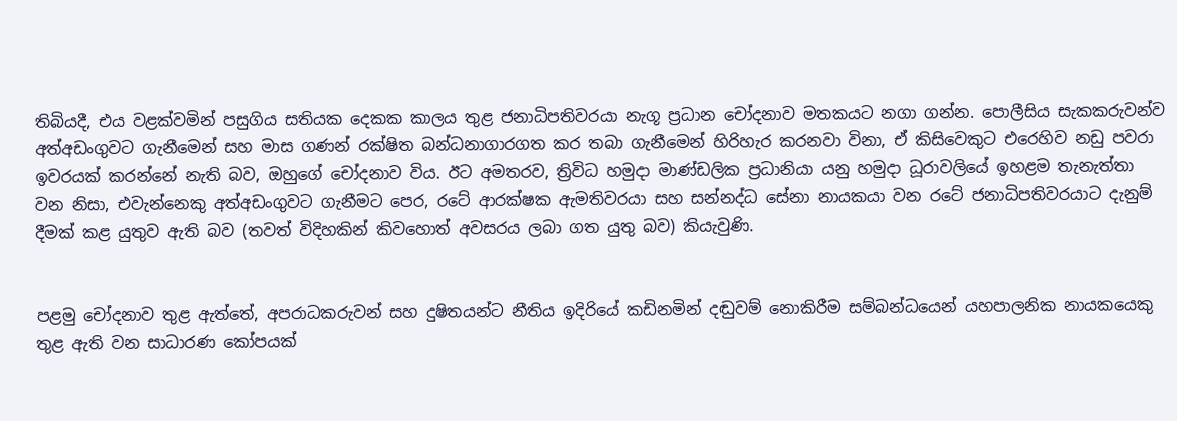තිබියදී, එය වළක්වමින් පසුගිය සතියක දෙකක කාලය තුළ ජනාධිපතිවරයා නැගූ ප්‍රධාන චෝදනාව මතකයට නගා ගන්න. පොලීසිය සැකකරුවන්ව අත්අඩංගුවට ගැනීමෙන් සහ මාස ගණන් රක්ෂිත බන්ධනාගාරගත කර තබා ගැනීමෙන් හිරිහැර කරනවා විනා, ඒ කිසිවෙකුට එරෙහිව නඩු පවරා ඉවරයක් කරන්නේ නැති බව, ඔහුගේ චෝදනාව විය. ඊට අමතරව, ත්‍රිවිධ හමුදා මාණ්ඩලික ප්‍රධානියා යනු හමුදා ධූරාවලියේ ඉහළම තැනැත්තා වන නිසා, එවැන්නෙකු අත්අඩංගුවට ගැනීමට පෙර, රටේ ආරක්ෂක ඇමතිවරයා සහ සන්නද්ධ සේනා නායකයා වන රටේ ජනාධිපතිවරයාට දැනුම් දීමක් කළ යුතුව ඇති බව (තවත් විදිහකින් කිවහොත් අවසරය ලබා ගත යුතු බව) කියැවුණි.


පළමු චෝදනාව තුළ ඇත්තේ, අපරාධකරුවන් සහ දුෂිතයන්ට නීතිය ඉදිරියේ කඩිනමින් දඬුවම් නොකිරීම සම්බන්ධයෙන් යහපාලනික නායකයෙකු තුළ ඇති වන සාධාරණ කෝපයක්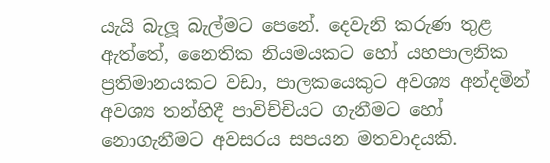යැයි බැලූ බැල්මට පෙනේ. දෙවැනි කරුණ තුළ ඇත්තේ, නෛතික නියමයකට හෝ යහපාලනික ප්‍රතිමානයකට වඩා, පාලකයෙකුට අවශ්‍ය අන්දමින් අවශ්‍ය තන්හිදී පාවිච්චියට ගැනීමට හෝ නොගැනීමට අවසරය සපයන මතවාදයකි.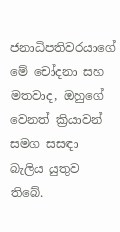ජනාධිපතිවරයාගේ මේ චෝදනා සහ මතවාද, ඔහුගේ වෙනත් ක්‍රියාවන් සමග සසඳා බැලිය යුතුව තිබේ.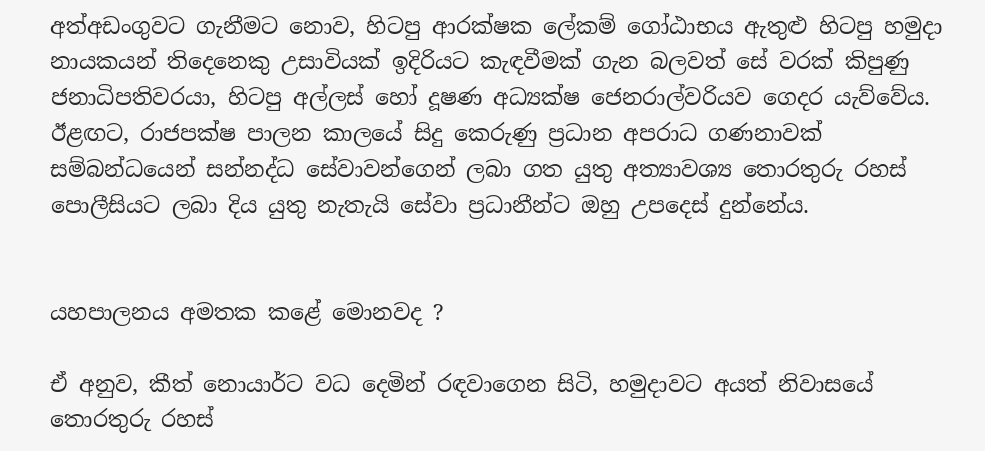අත්අඩංගුවට ගැනීමට නොව, හිටපු ආරක්ෂක ලේකම් ගෝඨාභය ඇතුළු හිටපු හමුදා නායකයන් තිදෙනෙකු උසාවියක් ඉදිරියට කැඳවීමක් ගැන බලවත් සේ වරක් කිපුණු ජනාධිපතිවරයා, හිටපු අල්ලස් හෝ දූෂණ අධ්‍යක්ෂ ජෙනරාල්වරියව ගෙදර යැව්වේය. ඊළඟට, රාජපක්ෂ පාලන කාලයේ සිදු කෙරුණු ප්‍රධාන අපරාධ ගණනාවක් සම්බන්ධයෙන් සන්නද්ධ සේවාවන්ගෙන් ලබා ගත යුතු අත්‍යාවශ්‍ය තොරතුරු රහස් පොලීසියට ලබා දිය යුතු නැතැයි සේවා ප්‍රධානීන්ට ඔහු උපදෙස් දුන්නේය.


යහපාලනය අමතක කළේ මොනවද ?

ඒ අනුව, කීත් නොයාර්ට වධ දෙමින් රඳවාගෙන සිටි, හමුදාවට අයත් නිවාසයේ තොරතුරු රහස්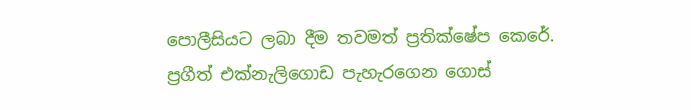පොලීසියට ලබා දීම තවමත් ප්‍රතික්ෂේප කෙරේ. ප්‍රගීත් එක්නැලිගොඩ පැහැරගෙන ගොස්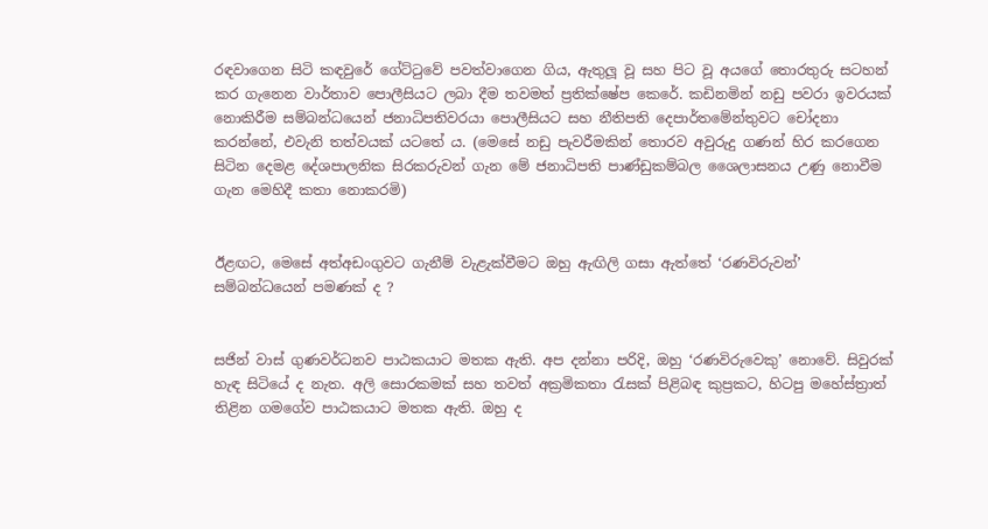රඳවාගෙන සිටි කඳවුරේ ගේට්ටුවේ පවත්වාගෙන ගිය, ඇතුලූ වූ සහ පිට වූ අයගේ තොරතුරු සටහන් කර ගැනෙන වාර්තාව පොලීසියට ලබා දීම තවමත් ප්‍රතික්ෂේප කෙරේ. කඩිනමින් නඩු පවරා ඉවරයක් නොකිරීම සම්බන්ධයෙන් ජනාධිපතිවරයා පොලීසියට සහ නීතිපති දෙපාර්තමේන්තුවට චෝදනා කරන්නේ, එවැනි තත්වයක් යටතේ ය. (මෙසේ නඩු පැවරීමකින් තොරව අවුරුදු ගණන් හිර කරගෙන සිටින දෙමළ දේශපාලනික සිරකරුවන් ගැන මේ ජනාධිපති පාණ්ඩුකම්බල ශෛලාසනය උණු නොවීම ගැන මෙහිදී කතා නොකරමි)


ඊළඟට, මෙසේ අත්අඩංගුවට ගැනීම් වැළැක්වීමට ඔහු ඇඟිලි ගසා ඇත්තේ ‘රණවිරුවන්’ සම්බන්ධයෙන් පමණක් ද ?


සජින් වාස් ගුණවර්ධනව පාඨකයාට මතක ඇති. අප දන්නා පරිදි, ඔහු ‘රණවිරුවෙකු’ නොවේ. සිවුරක් හැඳ සිටියේ ද නැත. අලි සොරකමක් සහ තවත් අක්‍රමිකතා රැසක් පිළිබඳ කුප්‍රකට, හිටපු මහේස්ත්‍රාත් තිළින ගමගේව පාඨකයාට මතක ඇති. ඔහු ද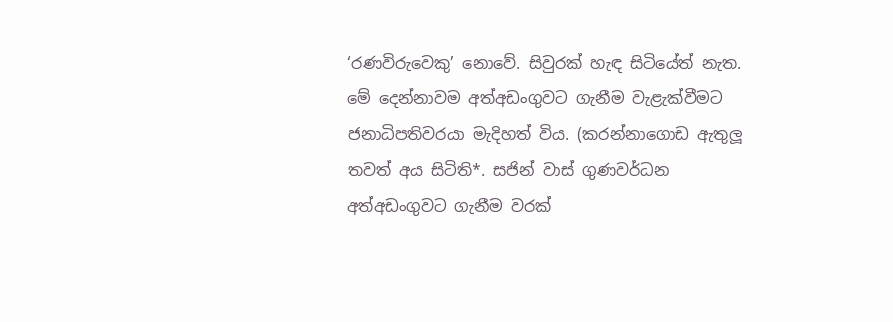‘රණවිරුවෙකු’ නොවේ. සිවුරක් හැඳ සිටියේත් නැත. මේ දෙන්නාවම අත්අඩංගුවට ගැනීම වැළැක්වීමට ජනාධිපතිවරයා මැදිහත් විය. (කරන්නාගොඩ ඇතුලූ තවත් අය සිටිති*. සජින් වාස් ගුණවර්ධන අත්අඩංගුවට ගැනීම වරක්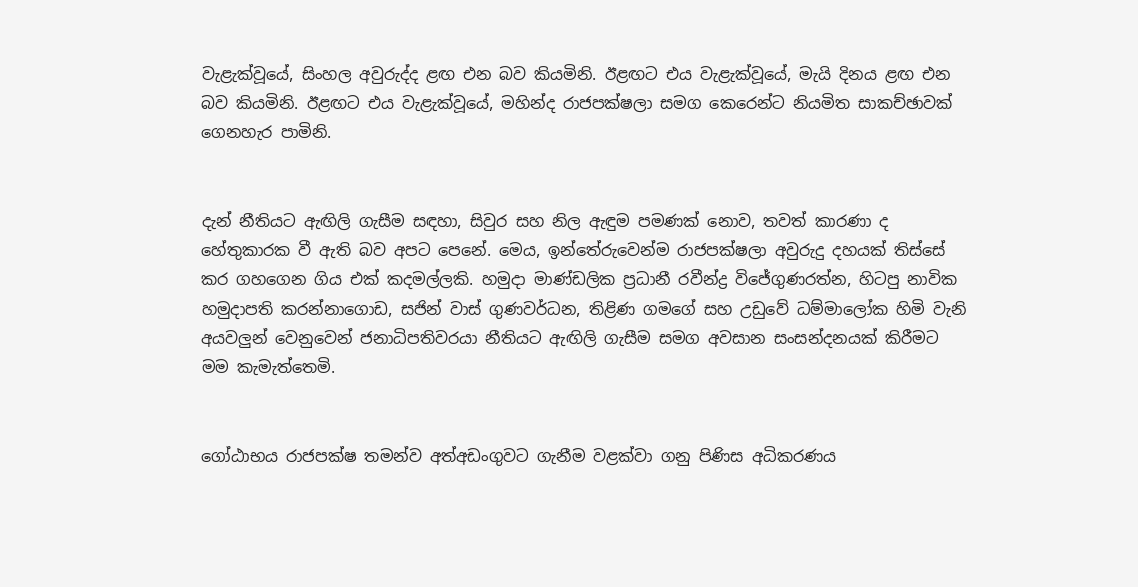වැළැක්වූයේ, සිංහල අවුරුද්ද ළඟ එන බව කියමිනි. ඊළඟට එය වැළැක්වූයේ, මැයි දිනය ළඟ එන බව කියමිනි. ඊළඟට එය වැළැක්වූයේ, මහින්ද රාජපක්ෂලා සමග කෙරෙන්ට නියමිත සාකච්ඡාවක් ගෙනහැර පාමිනි.


දැන් නීතියට ඇඟිලි ගැසීම සඳහා, සිවුර සහ නිල ඇඳුම පමණක් නොව, තවත් කාරණා ද හේතුකාරක වී ඇති බව අපට පෙනේ. මෙය, ඉන්තේරුවෙන්ම රාජපක්ෂලා අවුරුදු දහයක් තිස්සේ කර ගහගෙන ගිය එක් කදමල්ලකි. හමුදා මාණ්ඩලික ප්‍රධානී රවීන්ද්‍ර විජේගුණරත්න, හිටපු නාවික හමුදාපති කරන්නාගොඩ, සජින් වාස් ගුණවර්ධන, තිළිණ ගමගේ සහ උඩුවේ ධම්මාලෝක හිමි වැනි අයවලුන් වෙනුවෙන් ජනාධිපතිවරයා නීතියට ඇඟිලි ගැසීම සමග අවසාන සංසන්දනයක් කිරීමට මම කැමැත්තෙමි.


ගෝඨාභය රාජපක්ෂ තමන්ව අත්අඩංගුවට ගැනීම වළක්වා ගනු පිණිස අධිකරණය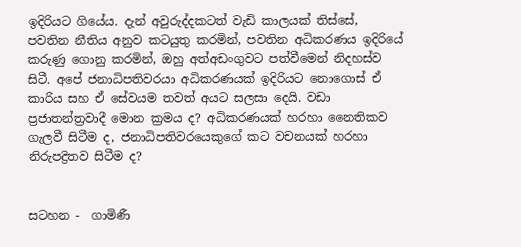ඉදිරියට ගියේය. දැන් අවුරුද්දකටත් වැඩි කාලයක් තිස්සේ, පවතින නීතිය අනුව කටයුතු කරමින්, පවතින අධිකරණය ඉදිරියේ කරුණු ගොනු කරමින්, ඔහු අත්අඩංගුවට පත්වීමෙන් නිදහස්ව සිටී. අපේ ජනාධිපතිවරයා අධිකරණයක් ඉදිරියට නොගොස් ඒ කාරිය සහ ඒ සේවයම තවත් අයට සලසා දෙයි. වඩා ප්‍රජාතන්ත්‍රවාදී මොන ක්‍රමය ද? අධිකරණයක් හරහා නෛතිකව ගැලවී සිටීම ද, ජනාධිපතිවරයෙකුගේ කට වචනයක් හරහා නිරුපද්‍රිතව සිටීම ද?


සටහන -  ගාමිණී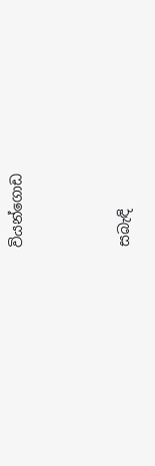වියන්ගොඩ




සබැඳි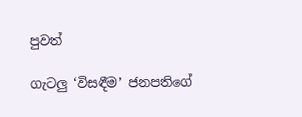පුවත්

ගැටලු ‘විසඳීම’ ජනපතිගේ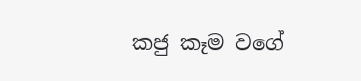කජු කෑම වගේ